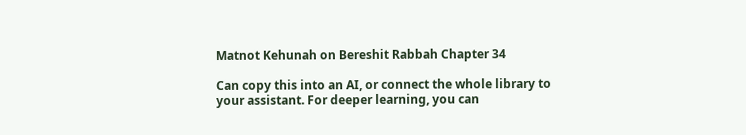Matnot Kehunah on Bereshit Rabbah Chapter 34

Can copy this into an AI, or connect the whole library to your assistant. For deeper learning, you can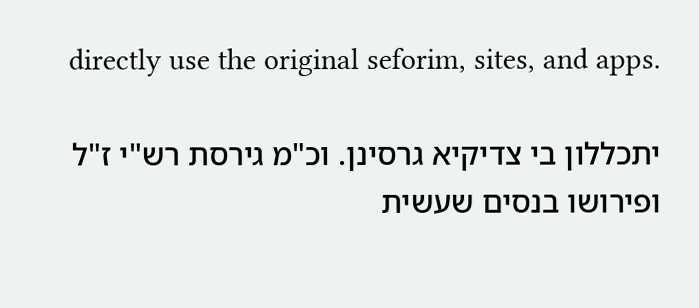directly use the original seforim, sites, and apps.

יתכללון בי צדיקיא גרסינן. וכ"מ גירסת רש"י ז"ל ופירושו בנסים שעשית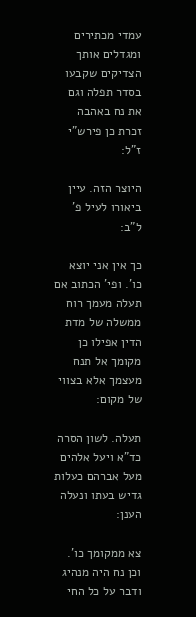עמדי מכתירים ומגדלים אותך הצדיקים שקבעו בסדר תפלה וגם את נח באהבה זכרת כן פירש"י ז"ל:

היוצר הזה. עיין ביאורו לעיל פ' ל"ב:

כך אין אני יוצא כו'. ופי' הכתוב אם תעלה מעמך רוח ממשלה של מדת הדין אפילו כן מקומך אל תנח מעצמך אלא בצווי של מקום:

תעלה. לשון הסרה כד"א ויעל אלהים מעל אברהם כעלות גדיש בעתו ונעלה הענן:

צא ממקומך כו'. וכן נח היה מנהיג ודבר על כל החי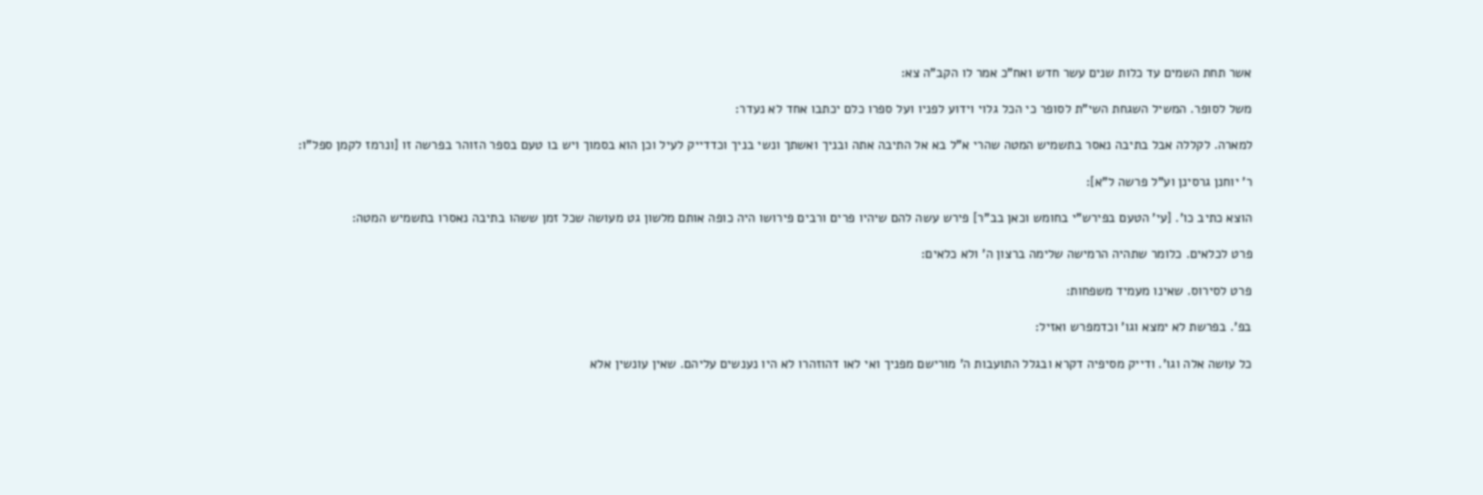אשר תחת השמים עד כלות שנים עשר חדש ואח"כ אמר לו הקב"ה צא:

משל לסופר. המשיל השגחת השי"ת לסופר כי הכל גלוי וידוע לפניו ועל ספרו כלם יכתבו אחד לא נעדר:

למארה. לקללה אבל בתיבה נאסר בתשמיש המטה שהרי א"ל בא אל התיבה אתה ובניך ואשתך ונשי בניך וכדדייק לעיל וכן הוא בסמוך ויש בו טעם בספר הזוהר בפרשה זו [ונרמז לקמן ספל"ו:

ר' יוחנן גרסינן וע"ל פרשה ל"א]:

הוצא כתיב כו'. [עי' הטעם בפירש"י בחומש וכאן בב"ר] פירש עשה להם שיהיו פרים ורבים פירושו היה כופה אותם מלשון גט מעושה שכל זמן ששהו בתיבה נאסרו בתשמיש המטה:

פרט לכלאים. כלומר שתהיה הרמישה שלימה ברצון ה' ולא כלאים:

פרט לסירוס. שאינו מעמיד משפחות:

בפ'. בפרשת לא ימצא וגו' וכדמפרש ואזיל:

כל עושה אלה וגו'. ודייק מסיפיה דקרא ובגלל התועבות ה' מורישם מפניך ואי לאו דהוזהרו לא היו נענשים עליהם. שאין עונשין אלא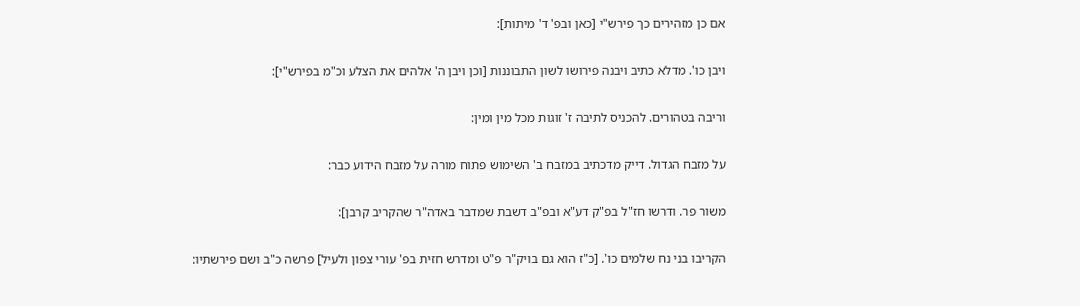אם כן מזהירים כך פירש"י [כאן ובפ' ד' מיתות]:

ויבן כו'. מדלא כתיב ויבנה פירושו לשון התבוננות [וכן ויבן ה' אלהים את הצלע וכ"מ בפירש"י]:

וריבה בטהורים. להכניס לתיבה ז' זוגות מכל מין ומין:

על מזבח הגדול. דייק מדכתיב במזבח ב' השימוש פתוח מורה על מזבח הידוע כבר:

משור פר. ודרשו חז"ל בפ"ק דע"א ובפ"ב דשבת שמדבר באדה"ר שהקריב קרבן]:

הקריבו בני נח שלמים כו'. [כ"ז הוא גם בויק"ר פ"ט ומדרש חזית בפ' עורי צפון ולעיל] פרשה כ"ב ושם פירשתיו: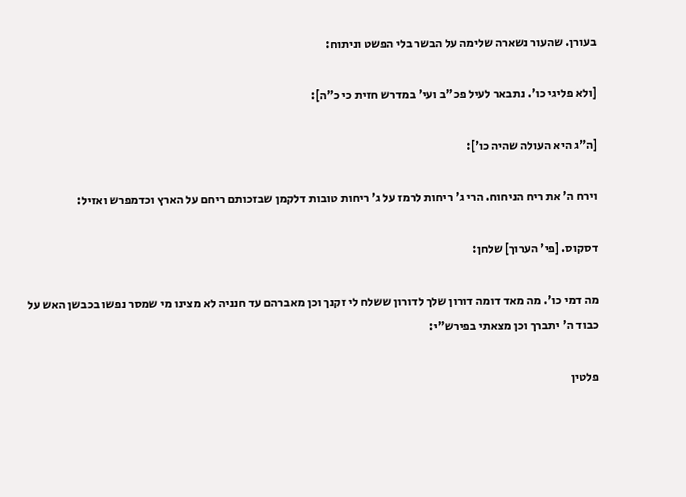בעורן. שהעור נשארה שלימה על הבשר בלי הפשט וניתוח:

[ולא פליגי כו'. נתבאר לעיל פכ"ב ועי' במדרש חזית כי כ"ה]:

[ה"ג היא העולה שהיה כו']:

וירח ה' את ריח הניחוח. הרי ג' ריחות לרמז על ג' ריחות טובות דלקמן שבזכותם ריחם על הארץ וכדמפרש ואזיל:

דסקוס. [פי' הערוך] שלחן:

מה דמי כו'. מה מאד דומה דורון שלך לדורון ששלח לי זקנך וכן מאברהם עד חנניה לא מצינו מי שמסר נפשו בכבשן האש על כבוד ה' יתברך וכן מצאתי בפירש"י:

פלטין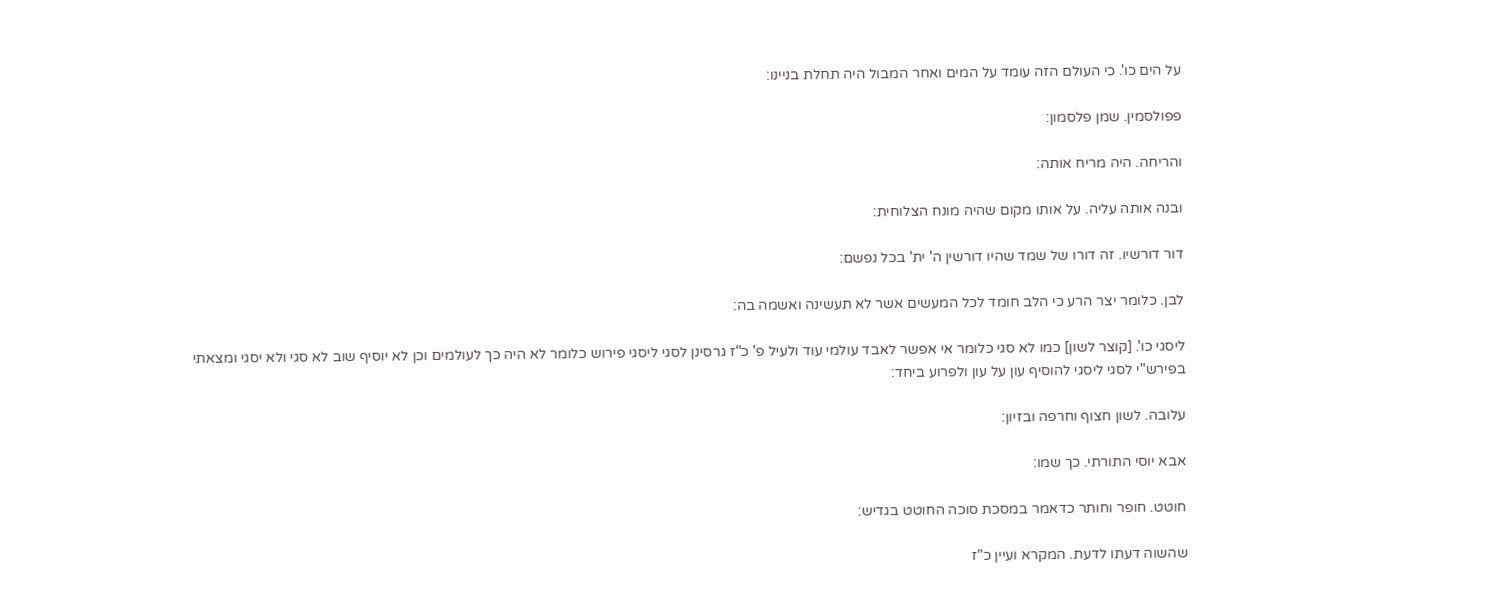על הים כו'. כי העולם הזה עומד על המים ואחר המבול היה תחלת בניינו:

פפולסמין. שמן פלסמון:

והריחה. היה מריח אותה:

ובנה אותה עליה. על אותו מקום שהיה מונח הצלוחית:

דור דורשיו. זה דורו של שמד שהיו דורשין ה' ית' בכל נפשם:

לבן. כלומר יצר הרע כי הלב חומד לכל המעשים אשר לא תעשינה ואשמה בה:

ליסגי כו'. [קוצר לשון] כמו לא סגי כלומר אי אפשר לאבד עולמי עוד ולעיל פ' כ"ז גרסינן לסגי ליסגי פירוש כלומר לא היה כך לעולמים וכן לא יוסיף שוב לא סגי ולא יסגי ומצאתי בפירש"י לסגי ליסגי להוסיף עון על עון ולפרוע ביחד:

עלובה. לשון חצוף וחרפה ובזיון:

אבא יוסי התורתי. כך שמו:

חוטט. חופר וחותר כדאמר במסכת סוכה החוטט בגדיש:

שהשוה דעתו לדעת. המקרא ועיין כ"ז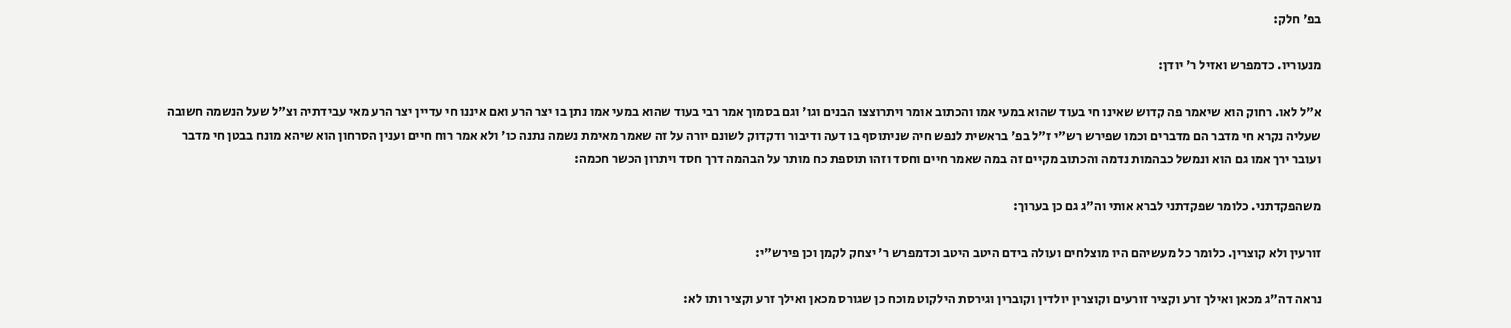בפ' חלק:

מנעוריו. כדמפרש ואזיל ר' יודן:

א"ל לאו. רחוק הוא שיאמר פה קדוש שאינו חי בעוד שהוא במעי אמו והכתוב אומר ויתרוצצו הבנים וגו' וגם בסמוך אמר רבי בעוד שהוא במעי אמו נתן בו יצר הרע ואם איננו חי עדיין יצר הרע מאי עבידתיה וצ"ל שעל הנשמה חשובה שעליה נקרא חי מדבר הם מדברים וכמו שפירש רש"י ז"ל בפ' בראשית לנפש חיה שניתוסף בו דעה ודיבור ודקדוק לשונם יורה על זה שאמר מאימת נשמה נתנה כו' ולא אמר רוח חיים וענין הסרחון הוא שיהא מונח בבטן חי מדבר ועובר ירך אמו גם הוא ונמשל כבהמות נדמה והכתוב מקיים זה במה שאמר חיים וחסד וזהו תוספת כח מותר על הבהמה דרך חסד ויתרון הכשר חכמה:

משהפקדתני. כלומר שפקדתני לברא אותי וה"ג גם כן בערוך:

זורעין ולא קוצרין. כלומר כל מעשיהם היו מוצלחים ועולה בידם היטב היטב וכדמפרש ר' יצחק לקמן וכן פירש"י:

נראה דה"ג מכאן ואילך זרע וקציר זורעים וקוצרין יולדין וקוברין וגירסת הילקוט מוכח כן שגורס מכאן ואילך זרע וקציר ותו לא: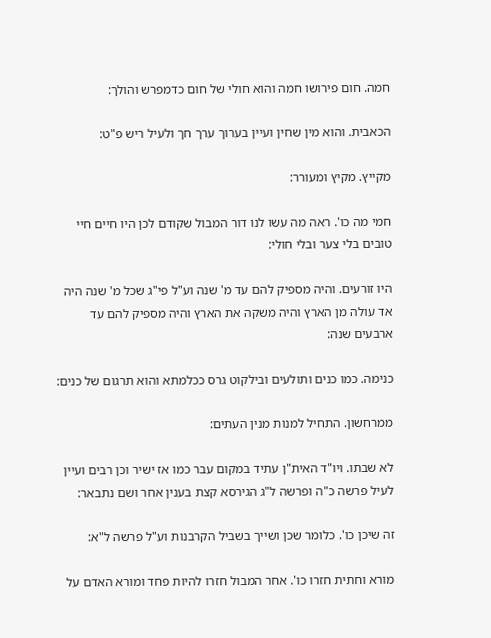חמה. חום פירושו חמה והוא חולי של חום כדמפרש והולך:

הכאבית. והוא מין שחין ועיין בערוך ערך חך ולעיל ריש פ"ט:

מקייץ. מקיץ ומעורר:

חמי מה כו'. ראה מה עשו לנו דור המבול שקודם לכן היו חיים חיי טובים בלי צער ובלי חולי:

היו זורעים. והיה מספיק להם עד מ' שנה וע"ל פי"ג שכל מ' שנה היה אד עולה מן הארץ והיה משקה את הארץ והיה מספיק להם עד ארבעים שנה:

כנימה. כמו כנים ותולעים ובילקוט גרס ככלמתא והוא תרגום של כנים:

ממרחשון. התחיל למנות מנין העתים:

לא שבתו. ויו"ד האית"ן עתיד במקום עבר כמו אז ישיר וכן רבים ועיין לעיל פרשה כ"ה ופרשה ל"ג הגירסא קצת בענין אחר ושם נתבאר:

זה שיכן כו'. כלומר שכן ושייך בשביל הקרבנות וע"ל פרשה ל"א:

מורא וחתית חזרו כו'. אחר המבול חזרו להיות פחד ומורא האדם על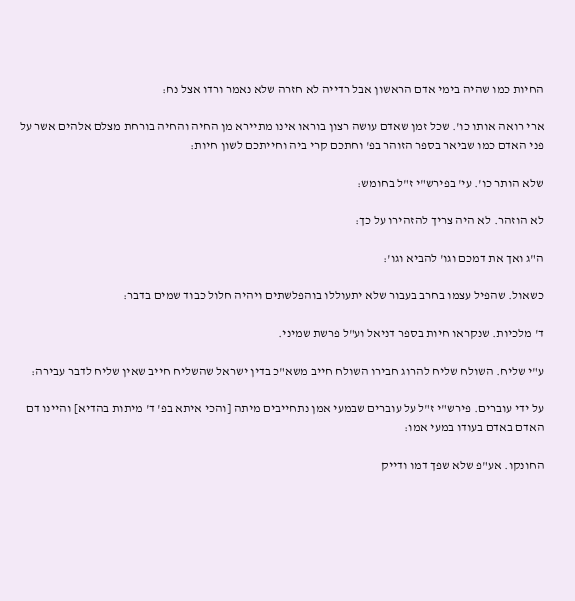החיות כמו שהיה בימי אדם הראשון אבל רדייה לא חזרה שלא נאמר ורדו אצל נח:

ארי רואה אותו כו'. שכל זמן שאדם עושה רצון בוראו אינו מתיירא מן החיה והחיה בורחת מצלם אלהים אשר על פני האדם כמו שביאר בספר הזוהר בפ' וחתכם קרי ביה וחייתכם לשון חיות:

שלא הותר כו'. עי' בפירש"י ז"ל בחומש:

לא הוזהר. לא היה צריך להזהירו על כך:

ה"ג ואך את דמכם וגו' להביא וגו':

כשאול. שהפיל עצמו בחרב בעבור שלא יתעוללו בוהפלשתים ויהיה חלול כבוד שמים בדבר:

ד' מלכיות. שנקראו חיות בספר דניאל וע"ל פרשת שמיני.

ע"י שליח. השולח שליח להרוג חבירו השולח חייב משא"כ בדין ישראל שהשליח חייב שאין שליח לדבר עבירה:

על ידי עוברים. פירש"י ז"ל על עוברים שבמעי אמן נתחייבים מיתה [והכי איתא בפ' ד' מיתות בהדיא] והיינו דם האדם באדם בעודו במעי אמו:

החונקו. אע"פ שלא שפך דמו ודייק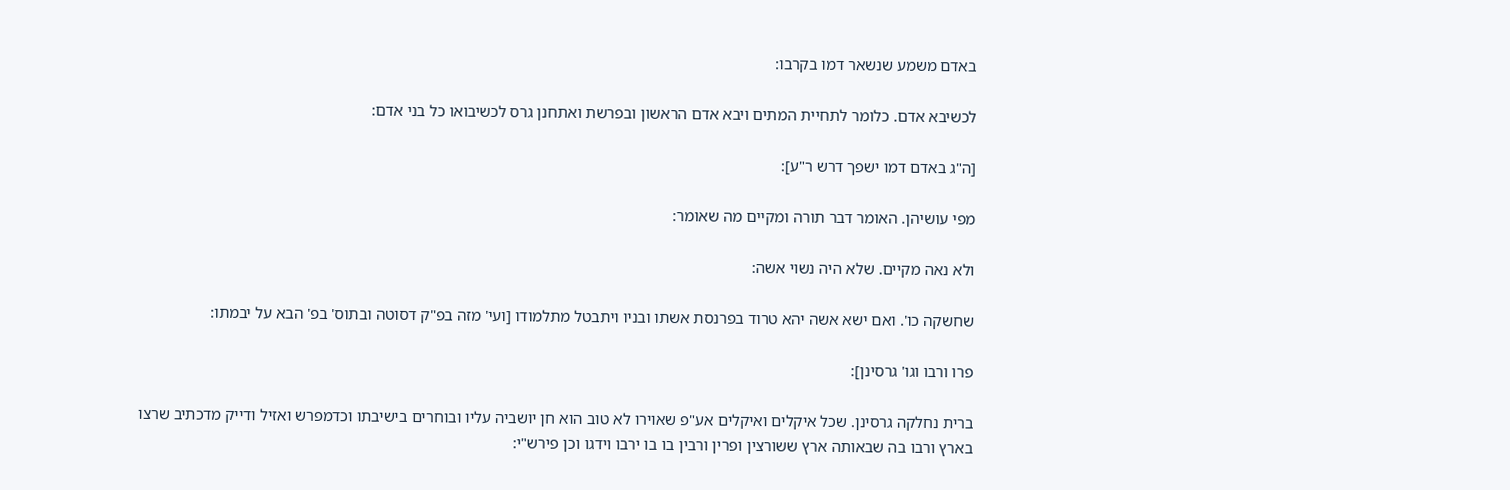באדם משמע שנשאר דמו בקרבו:

לכשיבא אדם. כלומר לתחיית המתים ויבא אדם הראשון ובפרשת ואתחנן גרס לכשיבואו כל בני אדם:

[ה"ג באדם דמו ישפך דרש ר"ע]:

מפי עושיהן. האומר דבר תורה ומקיים מה שאומר:

ולא נאה מקיים. שלא היה נשוי אשה:

שחשקה כו'. ואם ישא אשה יהא טרוד בפרנסת אשתו ובניו ויתבטל מתלמודו [ועי' מזה בפ"ק דסוטה ובתוס' בפ' הבא על יבמתו:

פרו ורבו וגו' גרסינן]:

ברית נחלקה גרסינן. שכל איקלים ואיקלים אע"פ שאוירו לא טוב הוא חן יושביה עליו ובוחרים בישיבתו וכדמפרש ואזיל ודייק מדכתיב שרצו בארץ ורבו בה שבאותה ארץ ששורצין ופרין ורבין בו בו ירבו וידגו וכן פירש"י: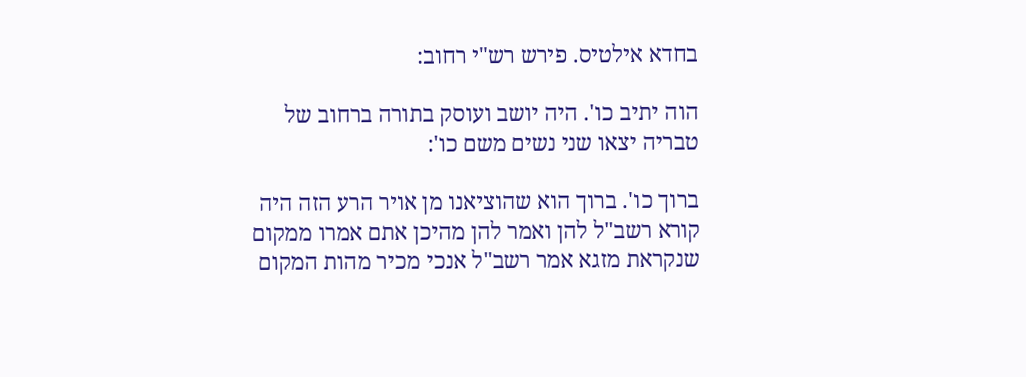בחדא אילטיס. פירש רש"י רחוב:

הוה יתיב כו'. היה יושב ועוסק בתורה ברחוב של טבריה יצאו שני נשים משם כו':

ברוך כו'. ברוך הוא שהוציאנו מן אויר הרע הזה היה קורא רשב"ל להן ואמר להן מהיכן אתם אמרו ממקום שנקראת מזגא אמר רשב"ל אנכי מכיר מהות המקום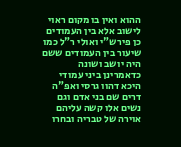ההוא ואין בו מקום ראוי לישוב אלא בין העמודים כן פירש"י ואולי ר"ל כמו שיעור בין העמודים ששם היה יושב ושונה כדאמרינן ביני עמודי היכא דהוו גרסי ואפ"ה דרים שם בני אדם וגם נשים אלו קשה עליהם אוירה של טבריה ובחרו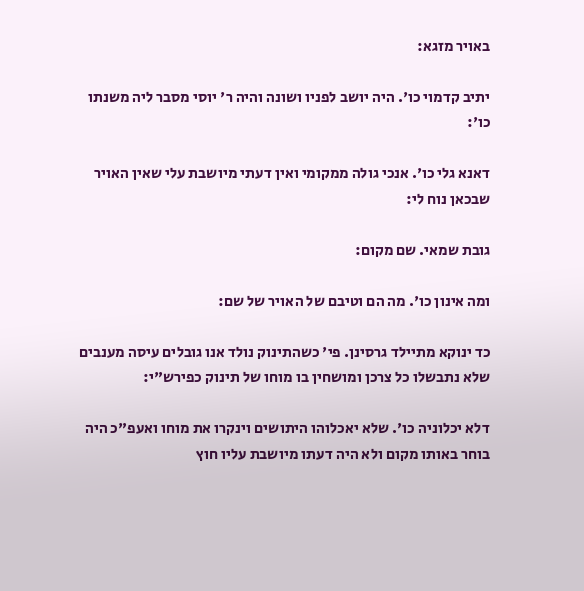באויר מזגא:

יתיב קדמוי כו'. היה יושב לפניו ושונה והיה ר' יוסי מסבר ליה משנתו כו':

דאנא גלי כו'. אנכי גולה ממקומי ואין דעתי מיושבת עלי שאין האויר שבכאן נוח לי:

גובת שמאי. שם מקום:

ומה אינון כו'. מה הם וטיבם של האויר של שם:

כד ינוקא מתיילד גרסינן. פי' כשהתינוק נולד אנו גובלים עיסה מענבים שלא נתבשלו כל צרכן ומושחין בו מוחו של תינוק כפירש"י:

דלא יכלוניה כו'. שלא יאכלוהו היתושים וינקרו את מוחו ואעפ"כ היה בוחר באותו מקום ולא היה דעתו מיושבת עליו חוץ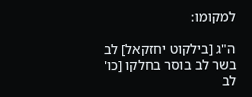למקומו:

ה"ג [בילקוט יחזקאל] לב בשר לב בוסר בחלקו [כו' לב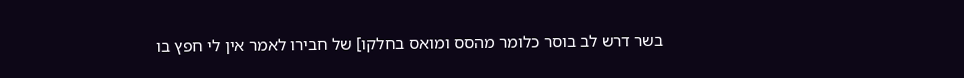בשר דרש לב בוסר כלומר מהסס ומואס בחלקו] של חבירו לאמר אין לי חפץ בו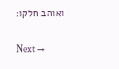ואוהב חלקו:

Next →